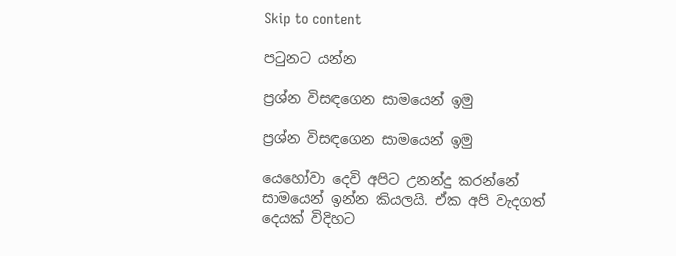Skip to content

පටුනට යන්න

ප්‍රශ්න විසඳගෙන සාමයෙන් ඉමු

ප්‍රශ්න විසඳගෙන සාමයෙන් ඉමු

යෙහෝවා දෙවි අපිට උනන්දු කරන්නේ සාමයෙන් ඉන්න කියලයි. ඒක අපි වැදගත් දෙයක් විදිහට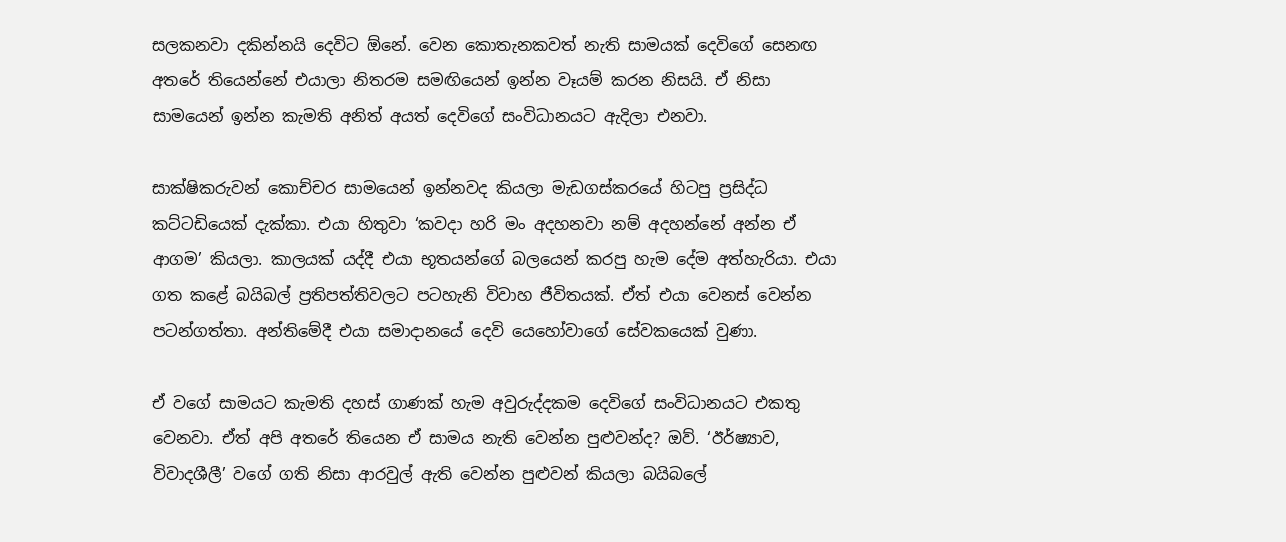සලකනවා දකින්නයි දෙවිට ඕනේ. වෙන කොතැනකවත් නැති සාමයක් දෙවිගේ සෙනඟ අතරේ තියෙන්නේ එයාලා නිතරම සමඟියෙන් ඉන්න වෑයම් කරන නිසයි. ඒ නිසා සාමයෙන් ඉන්න කැමති අනිත් අයත් දෙවිගේ සංවිධානයට ඇදිලා එනවා.

සාක්ෂිකරුවන් කොච්චර සාමයෙන් ඉන්නවද කියලා මැඩගස්කරයේ හිටපු ප්‍රසිද්ධ කට්ටඩියෙක් දැක්කා. එයා හිතුවා ‘කවදා හරි මං අදහනවා නම් අදහන්නේ අන්න ඒ ආගම’ කියලා. කාලයක් යද්දී එයා භූතයන්ගේ බලයෙන් කරපු හැම දේම අත්හැරියා. එයා ගත කළේ බයිබල් ප්‍රතිපත්තිවලට පටහැනි විවාහ ජීවිතයක්. ඒත් එයා වෙනස් වෙන්න පටන්ගත්තා. අන්තිමේදී එයා සමාදානයේ දෙවි යෙහෝවාගේ සේවකයෙක් වුණා.

ඒ වගේ සාමයට කැමති දහස් ගාණක් හැම අවුරුද්දකම දෙවිගේ සංවිධානයට එකතු වෙනවා. ඒත් අපි අතරේ තියෙන ඒ සාමය නැති වෙන්න පුළුවන්ද? ඔව්. ‘ඊර්ෂ්‍යාව, විවාදශීලී’ වගේ ගති නිසා ආරවුල් ඇති වෙන්න පුළුවන් කියලා බයිබලේ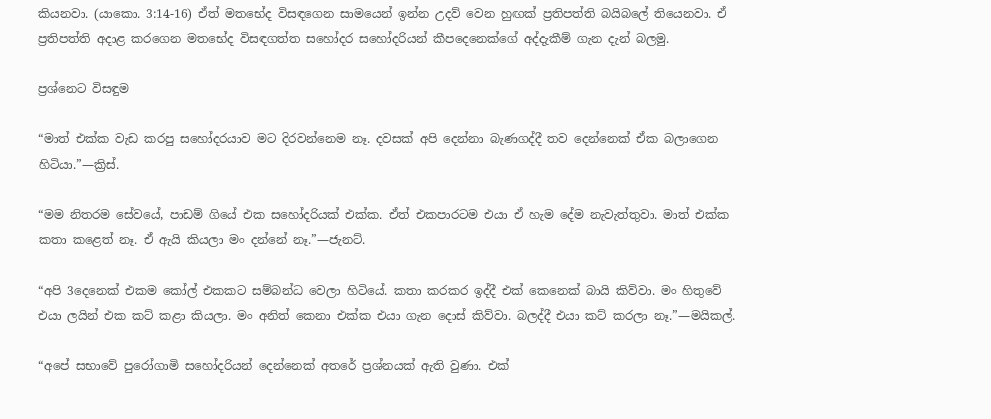කියනවා. (යාකො. 3:14-16) ඒත් මතභේද විසඳගෙන සාමයෙන් ඉන්න උදව් වෙන හුඟක් ප්‍රතිපත්ති බයිබලේ තියෙනවා. ඒ ප්‍රතිපත්ති අදාළ කරගෙන මතභේද විසඳගත්ත සහෝදර සහෝදරියන් කීපදෙනෙක්ගේ අද්දැකීම් ගැන දැන් බලමු.

ප්‍රශ්නෙට විසඳුම

“මාත් එක්ක වැඩ කරපු සහෝදරයාව මට දිරවන්නෙම නෑ. දවසක් අපි දෙන්නා බැණගද්දී තව දෙන්නෙක් ඒක බලාගෙන හිටියා.”—ක්‍රිස්.

“මම නිතරම සේවයේ, පාඩම් ගියේ එක සහෝදරියක් එක්ක. ඒත් එකපාරටම එයා ඒ හැම දේම නැවැත්තුවා. මාත් එක්ක කතා කළෙත් නෑ. ඒ ඇයි කියලා මං දන්නේ නෑ.”—ජැනට්.

“අපි 3දෙනෙක් එකම කෝල් එකකට සම්බන්ධ වෙලා හිටියේ. කතා කරකර ඉද්දී එක් කෙනෙක් බායි කිව්වා. මං හිතුවේ එයා ලයින් එක කට් කළා කියලා. මං අනිත් කෙනා එක්ක එයා ගැන දොස් කිව්වා. බලද්දී එයා කට් කරලා නෑ.”—මයිකල්.

“අපේ සභාවේ පුරෝගාමි සහෝදරියන් දෙන්නෙක් අතරේ ප්‍රශ්නයක් ඇති වුණා. එක්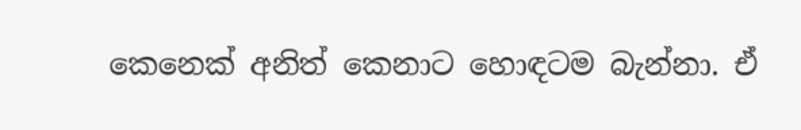කෙනෙක් අනිත් කෙනාට හොඳටම බැන්නා. ඒ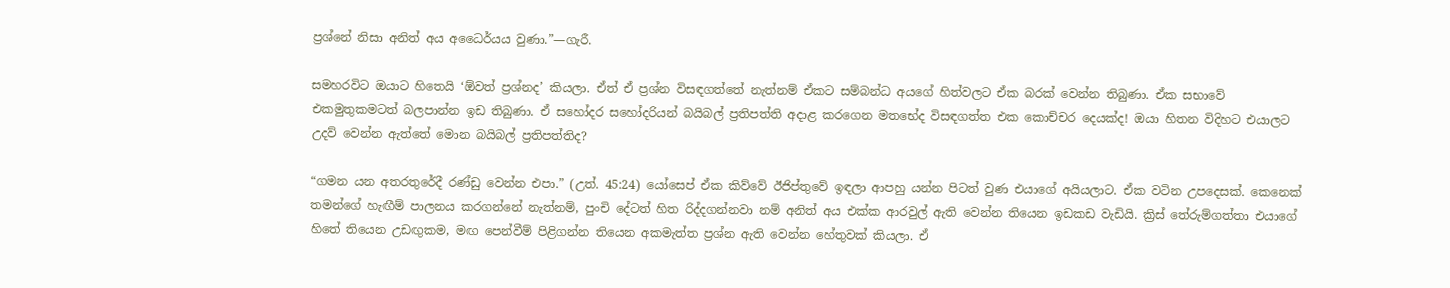ප්‍රශ්නේ නිසා අනිත් අය අධෛර්යය වුණා.”—ගැරී.

සමහරවිට ඔයාට හිතෙයි ‘ඕවත් ප්‍රශ්නද’ කියලා. ඒත් ඒ ප්‍රශ්න විසඳගත්තේ නැත්නම් ඒකට සම්බන්ධ අයගේ හිත්වලට ඒක බරක් වෙන්න තිබුණා. ඒක සභාවේ එකමුතුකමටත් බලපාන්න ඉඩ තිබුණා. ඒ සහෝදර සහෝදරියන් බයිබල් ප්‍රතිපත්ති අදාළ කරගෙන මතභේද විසඳගත්ත එක කොච්චර දෙයක්ද! ඔයා හිතන විදිහට එයාලට උදව් වෙන්න ඇත්තේ මොන බයිබල් ප්‍රතිපත්තිද?

“ගමන යන අතරතුරේදී රණ්ඩු වෙන්න එපා.” (උත්. 45:24) යෝසෙප් ඒක කිව්වේ ඊජිප්තුවේ ඉඳලා ආපහු යන්න පිටත් වුණ එයාගේ අයියලාට. ඒක වටින උපදෙසක්. කෙනෙක් තමන්ගේ හැඟීම් පාලනය කරගන්නේ නැත්නම්, පුංචි දේටත් හිත රිද්දගන්නවා නම් අනිත් අය එක්ක ආරවුල් ඇති වෙන්න තියෙන ඉඩකඩ වැඩියි. ක්‍රිස් තේරුම්ගත්තා එයාගේ හිතේ තියෙන උඩඟුකම, මඟ පෙන්වීම් පිළිගන්න තියෙන අකමැත්ත ප්‍රශ්න ඇති වෙන්න හේතුවක් කියලා. ඒ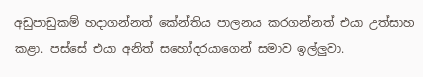අඩුපාඩුකම් හදාගන්නත් කේන්තිය පාලනය කරගන්නත් එයා උත්සාහ කළා. පස්සේ එයා අනිත් සහෝදරයාගෙන් සමාව ඉල්ලුවා.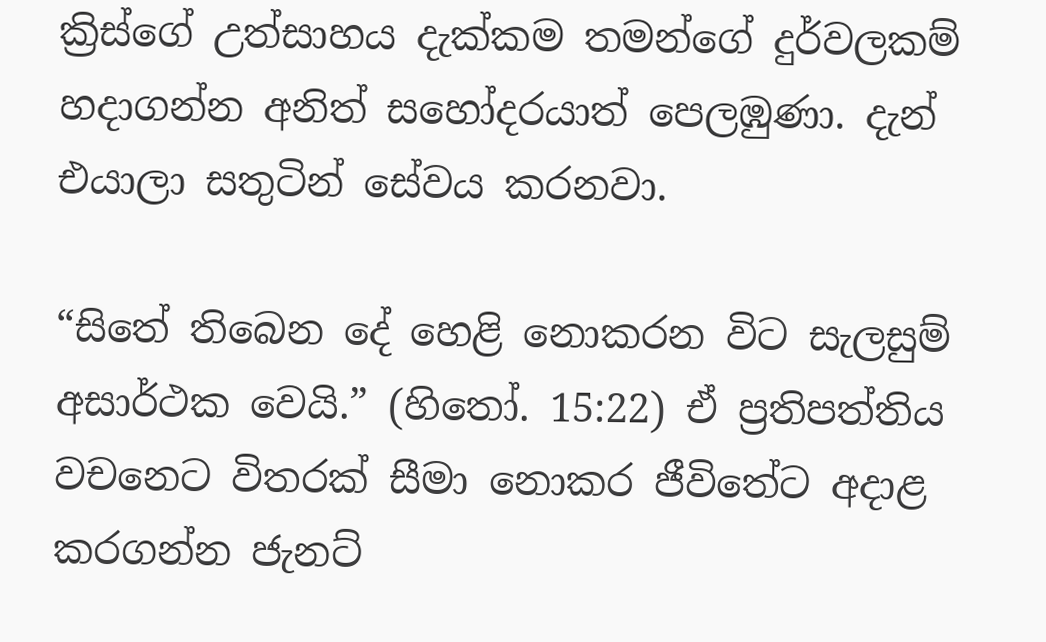ක්‍රිස්ගේ උත්සාහය දැක්කම තමන්ගේ දුර්වලකම් හදාගන්න අනිත් සහෝදරයාත් පෙලඹුණා. දැන් එයාලා සතුටින් සේවය කරනවා.

“සිතේ තිබෙන දේ හෙළි නොකරන විට සැලසුම් අසාර්ථක වෙයි.” (හිතෝ. 15:22) ඒ ප්‍රතිපත්තිය වචනෙට විතරක් සීමා නොකර ජීවිතේට අදාළ කරගන්න ජැනට්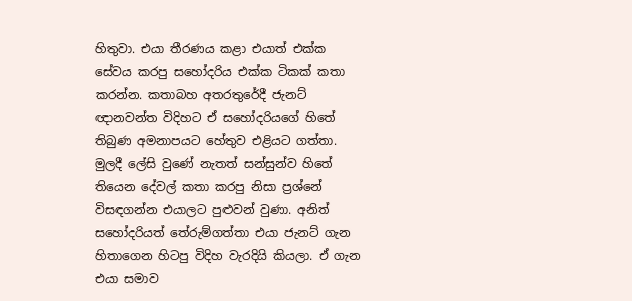හිතුවා. එයා තීරණය කළා එයාත් එක්ක සේවය කරපු සහෝදරිය එක්ක ටිකක් කතා කරන්න. කතාබහ අතරතුරේදී ජැනට් ඥානවන්ත විදිහට ඒ සහෝදරියගේ හිතේ තිබුණ අමනාපයට හේතුව එළියට ගත්තා. මුලදී ලේසි වුණේ නැතත් සන්සුන්ව හිතේ තියෙන දේවල් කතා කරපු නිසා ප්‍රශ්නේ විසඳගන්න එයාලට පුළුවන් වුණා. අනිත් සහෝදරියත් තේරුම්ගත්තා එයා ජැනට් ගැන හිතාගෙන හිටපු විදිහ වැරදියි කියලා. ඒ ගැන එයා සමාව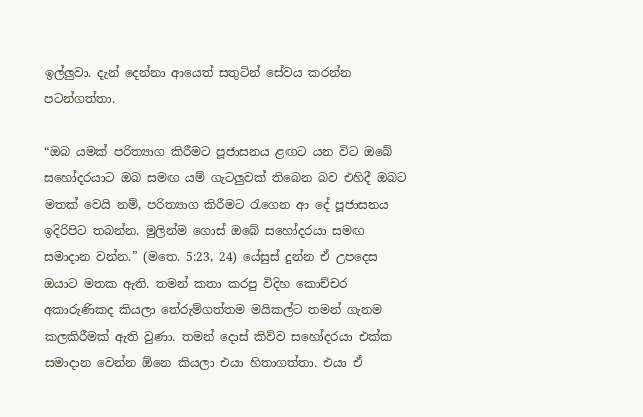ඉල්ලුවා. දැන් දෙන්නා ආයෙත් සතුටින් සේවය කරන්න පටන්ගත්තා.

“ඔබ යමක් පරිත්‍යාග කිරීමට පූජාසනය ළඟට යන විට ඔබේ සහෝදරයාට ඔබ සමඟ යම් ගැටලුවක් තිබෙන බව එහිදී ඔබට මතක් වෙයි නම්, පරිත්‍යාග කිරීමට රැගෙන ආ දේ පූජාසනය ඉදිරිපිට තබන්න. මුලින්ම ගොස් ඔබේ සහෝදරයා සමඟ සමාදාන වන්න.” (මතෙ. 5:23, 24) යේසුස් දුන්න ඒ උපදෙස ඔයාට මතක ඇති. තමන් කතා කරපු විදිහ කොච්චර අකාරුණිකද කියලා තේරුම්ගත්තම මයිකල්ට තමන් ගැනම කලකිරීමක් ඇති වුණා. තමන් දොස් කිව්ව සහෝදරයා එක්ක සමාදාන වෙන්න ඕනෙ කියලා එයා හිතාගත්තා. එයා ඒ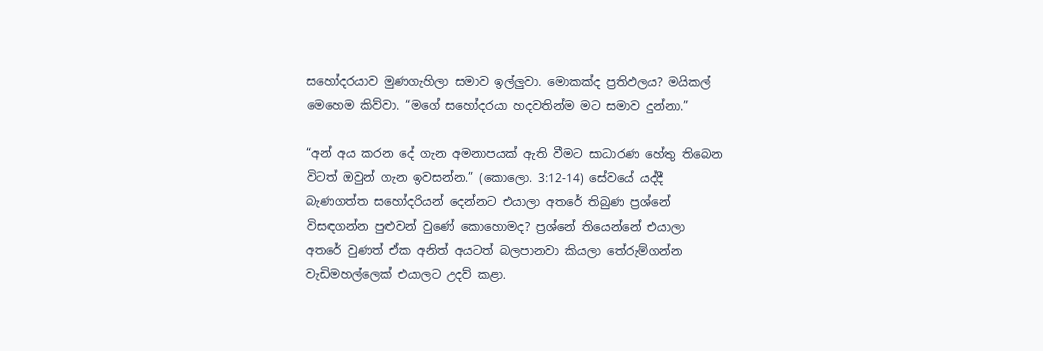සහෝදරයාව මුණගැහිලා සමාව ඉල්ලුවා. මොකක්ද ප්‍රතිඵලය? මයිකල් මෙහෙම කිව්වා. “මගේ සහෝදරයා හදවතින්ම මට සමාව දුන්නා.”

“අන් අය කරන දේ ගැන අමනාපයක් ඇති වීමට සාධාරණ හේතු තිබෙන විටත් ඔවුන් ගැන ඉවසන්න.” (කොලො. 3:12-14) සේවයේ යද්දී බැණගත්ත සහෝදරියන් දෙන්නට එයාලා අතරේ තිබුණ ප්‍රශ්නේ විසඳගන්න පුළුවන් වුණේ කොහොමද? ප්‍රශ්නේ තියෙන්නේ එයාලා අතරේ වුණත් ඒක අනිත් අයටත් බලපානවා කියලා තේරුම්ගන්න වැඩිමහල්ලෙක් එයාලට උදව් කළා.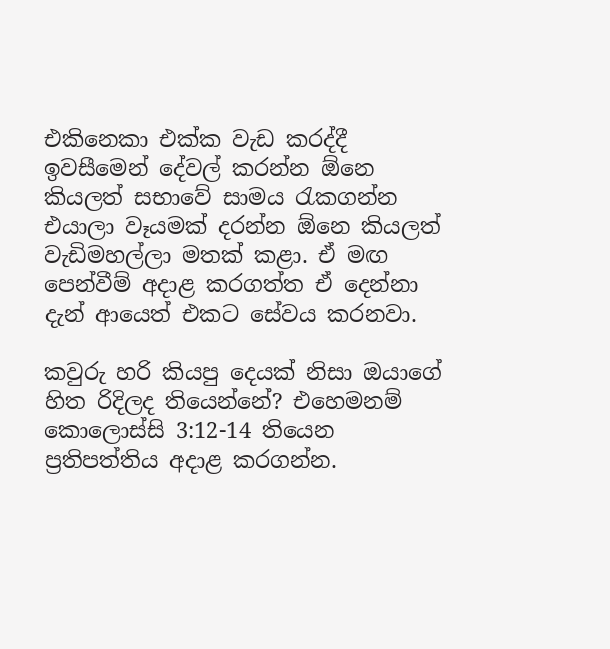එකිනෙකා එක්ක වැඩ කරද්දී ඉවසීමෙන් දේවල් කරන්න ඕනෙ කියලත් සභාවේ සාමය රැකගන්න එයාලා වෑයමක් දරන්න ඕනෙ කියලත් වැඩිමහල්ලා මතක් කළා. ඒ මඟ පෙන්වීම් අදාළ කරගත්ත ඒ දෙන්නා දැන් ආයෙත් එකට සේවය කරනවා.

කවුරු හරි කියපු දෙයක් නිසා ඔයාගේ හිත රිදිලද තියෙන්නේ? එහෙමනම් කොලොස්සි 3:12-14 තියෙන ප්‍රතිපත්තිය අදාළ කරගන්න.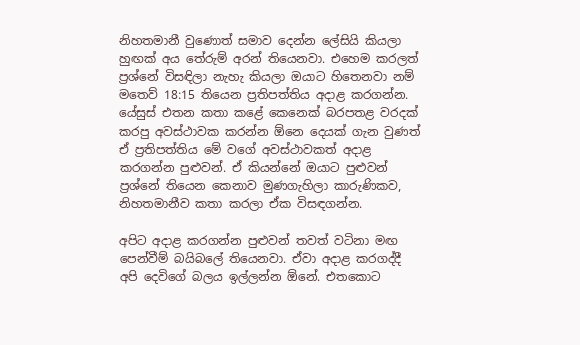නිහතමානී වුණොත් සමාව දෙන්න ලේසියි කියලා හුඟක් අය තේරුම් අරන් තියෙනවා. එහෙම කරලත් ප්‍රශ්නේ විසඳිලා නැහැ කියලා ඔයාට හිතෙනවා නම් මතෙව් 18:15 තියෙන ප්‍රතිපත්තිය අදාළ කරගන්න. යේසුස් එතන කතා කළේ කෙනෙක් බරපතළ වරදක් කරපු අවස්ථාවක කරන්න ඕනෙ දෙයක් ගැන වුණත් ඒ ප්‍රතිපත්තිය මේ වගේ අවස්ථාවකත් අදාළ කරගන්න පුළුවන්. ඒ කියන්නේ ඔයාට පුළුවන් ප්‍රශ්නේ තියෙන කෙනාව මුණගැහිලා කාරුණිකව, නිහතමානීව කතා කරලා ඒක විසඳගන්න.

අපිට අදාළ කරගන්න පුළුවන් තවත් වටිනා මඟ පෙන්වීම් බයිබලේ තියෙනවා. ඒවා අදාළ කරගද්දී අපි දෙවිගේ බලය ඉල්ලන්න ඕනේ. එතකොට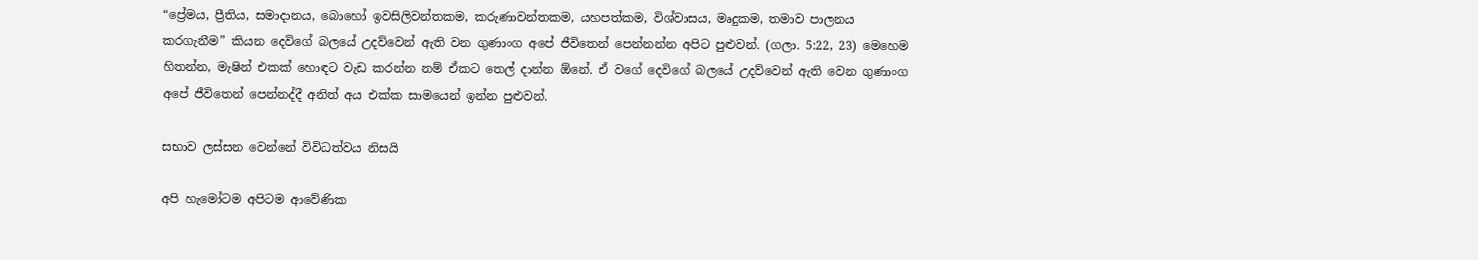“ප්‍රේමය, ප්‍රීතිය, සමාදානය, බොහෝ ඉවසිලිවන්තකම, කරුණාවන්තකම, යහපත්කම, විශ්වාසය, මෘදුකම, තමාව පාලනය කරගැනීම” කියන දෙවිගේ බලයේ උදව්වෙන් ඇති වන ගුණාංග අපේ ජීවිතෙන් පෙන්නන්න අපිට පුළුවන්. (ගලා. 5:22, 23) මෙහෙම හිතන්න, මැෂින් එකක් හොඳට වැඩ කරන්න නම් ඒකට තෙල් දාන්න ඕනේ. ඒ වගේ දෙවිගේ බලයේ උදව්වෙන් ඇති වෙන ගුණාංග අපේ ජීවිතෙන් පෙන්නද්දී අනිත් අය එක්ක සාමයෙන් ඉන්න පුළුවන්.

සභාව ලස්සන වෙන්නේ විවිධත්වය නිසයි

අපි හැමෝටම අපිටම ආවේණික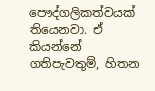පෞද්ගලිකත්වයක් තියෙනවා. ඒ කියන්නේ ගතිපැවතුම්, හිතන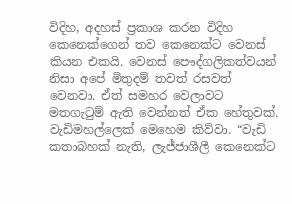විදිහ, අදහස් ප්‍රකාශ කරන විදිහ කෙනෙක්ගෙන් තව කෙනෙක්ට වෙනස් කියන එකයි. වෙනස් පෞද්ගලිකත්වයන් නිසා අපේ මිතුදම් තවත් රසවත් වෙනවා. ඒත් සමහර වෙලාවට මතගැටුම් ඇති වෙන්නත් ඒක හේතුවක්. වැඩිමහල්ලෙක් මෙහෙම කිව්වා. “වැඩි කතාබහක් නැති, ලැජ්ජාශීලී කෙනෙක්ට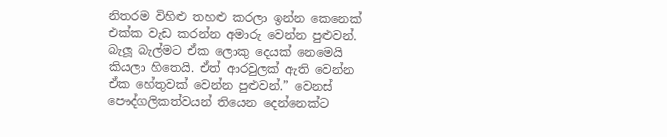නිතරම විහිළු තහළු කරලා ඉන්න කෙනෙක් එක්ක වැඩ කරන්න අමාරු වෙන්න පුළුවන්. බැලූ බැල්මට ඒක ලොකු දෙයක් නෙමෙයි කියලා හිතෙයි. ඒත් ආරවුලක් ඇති වෙන්න ඒක හේතුවක් වෙන්න පුළුවන්.” වෙනස් පෞද්ගලිකත්වයන් තියෙන දෙන්නෙක්ට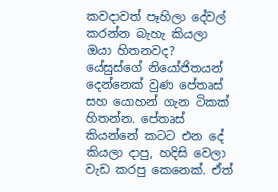කවදාවත් පෑහිලා දේවල් කරන්න බැහැ කියලා ඔයා හිතනවද? යේසුස්ගේ නියෝජිතයන් දෙන්නෙක් වුණ පේතෘස් සහ යොහන් ගැන ටිකක් හිතන්න. පේතෘස් කියන්නේ කටට එන දේ කියලා දාපු, හදිසි වෙලා වැඩ කරපු කෙනෙක්. ඒත්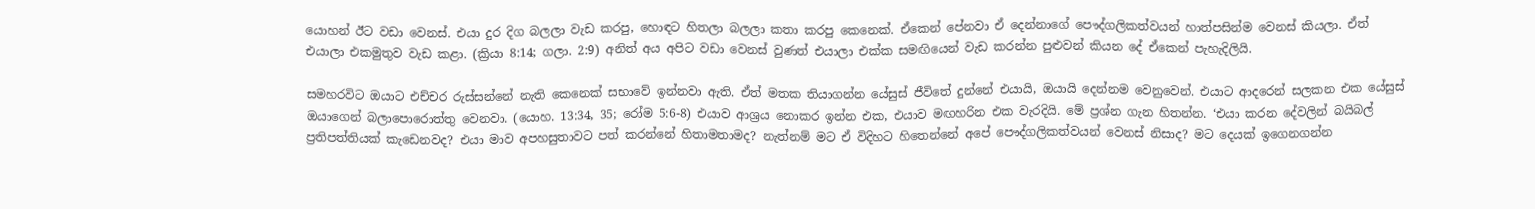යොහන් ඊට වඩා වෙනස්. එයා දුර දිග බලලා වැඩ කරපු, හොඳට හිතලා බලලා කතා කරපු කෙනෙක්. ඒකෙන් පේනවා ඒ දෙන්නාගේ පෞද්ගලිකත්වයන් හාත්පසින්ම වෙනස් කියලා. ඒත් එයාලා එකමුතුව වැඩ කළා. (ක්‍රියා 8:14; ගලා. 2:9) අනිත් අය අපිට වඩා වෙනස් වුණත් එයාලා එක්ක සමඟියෙන් වැඩ කරන්න පුළුවන් කියන දේ ඒකෙන් පැහැදිලියි.

සමහරවිට ඔයාට එච්චර රුස්සන්නේ නැති කෙනෙක් සභාවේ ඉන්නවා ඇති. ඒත් මතක තියාගන්න යේසුස් ජීවිතේ දුන්නේ එයායි, ඔයායි දෙන්නම වෙනුවෙන්. එයාට ආදරෙන් සලකන එක යේසුස් ඔයාගෙන් බලාපොරොත්තු වෙනවා. (යොහ. 13:34, 35; රෝම 5:6-8) එයාව ආශ්‍රය නොකර ඉන්න එක, එයාව මඟහරින එක වැරදියි. මේ ප්‍රශ්න ගැන හිතන්න. ‘එයා කරන දේවලින් බයිබල් ප්‍රතිපත්තියක් කැඩෙනවද? එයා මාව අපහසුතාවට පත් කරන්නේ හිතාමතාමද? නැත්නම් මට ඒ විදිහට හිතෙන්නේ අපේ පෞද්ගලිකත්වයන් වෙනස් නිසාද? මට දෙයක් ඉගෙනගන්න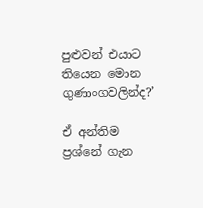පුළුවන් එයාට තියෙන මොන ගුණාංගවලින්ද?’

ඒ අන්තිම ප්‍රශ්නේ ගැන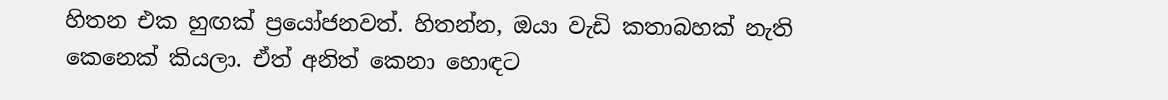හිතන එක හුඟක් ප්‍රයෝජනවත්. හිතන්න, ඔයා වැඩි කතාබහක් නැති කෙනෙක් කියලා. ඒත් අනිත් කෙනා හොඳට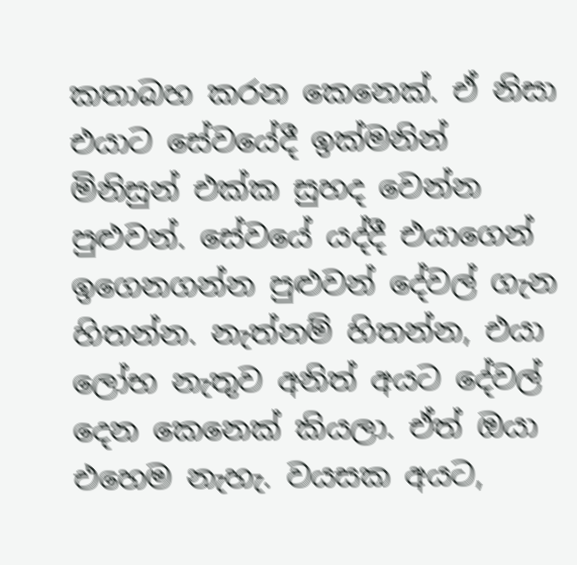කතාබහ කරන කෙනෙක්. ඒ නිසා එයාට සේවයේදී ඉක්මනින් මිනිසුන් එක්ක සුහද වෙන්න පුළුවන්. සේවයේ යද්දී එයාගෙන් ඉගෙනගන්න පුළුවන් දේවල් ගැන හිතන්න. නැත්නම් හිතන්න, එයා ලෝභ නැතුව අනිත් අයට දේවල් දෙන කෙනෙක් කියලා. ඒත් ඔයා එහෙම නැහැ. වයසක අයට,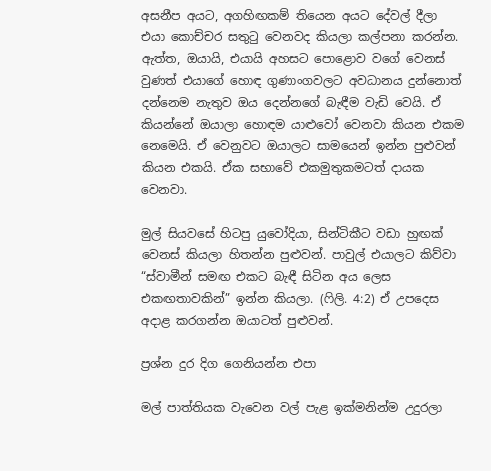අසනීප අයට, අගහිඟකම් තියෙන අයට දේවල් දීලා එයා කොච්චර සතුටු වෙනවද කියලා කල්පනා කරන්න. ඇත්ත, ඔයායි, එයායි අහසට පොළොව වගේ වෙනස් වුණත් එයාගේ හොඳ ගුණාංගවලට අවධානය දුන්නොත් දන්නෙම නැතුව ඔය දෙන්නගේ බැඳීම වැඩි වෙයි. ඒ කියන්නේ ඔයාලා හොඳම යාළුවෝ වෙනවා කියන එකම නෙමෙයි. ඒ වෙනුවට ඔයාලට සාමයෙන් ඉන්න පුළුවන් කියන එකයි. ඒක සභාවේ එකමුතුකමටත් දායක වෙනවා.

මුල් සියවසේ හිටපු යුවෝදියා, සින්ටිකීට වඩා හුඟක් වෙනස් කියලා හිතන්න පුළුවන්. පාවුල් එයාලට කිව්වා “ස්වාමීන් සමඟ එකට බැඳී සිටින අය ලෙස එකඟතාවකින්” ඉන්න කියලා. (ෆිලි. 4:2) ඒ උපදෙස අදාළ කරගන්න ඔයාටත් පුළුවන්.

ප්‍රශ්න දුර දිග ගෙනියන්න එපා

මල් පාත්තියක වැවෙන වල් පැළ ඉක්මනින්ම උදුරලා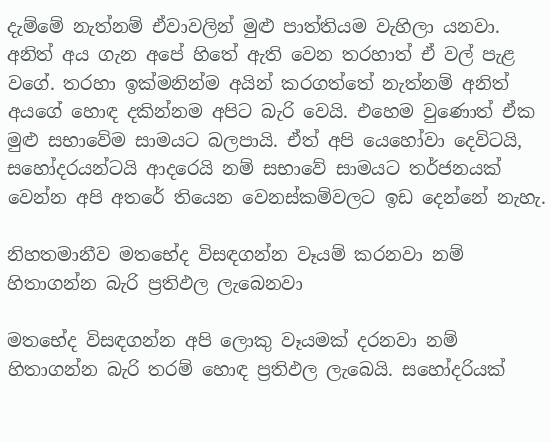දැම්මේ නැත්නම් ඒවාවලින් මුළු පාත්තියම වැහිලා යනවා. අනිත් අය ගැන අපේ හිතේ ඇති වෙන තරහාත් ඒ වල් පැළ වගේ. තරහා ඉක්මනින්ම අයින් කරගත්තේ නැත්නම් අනිත් අයගේ හොඳ දකින්නම අපිට බැරි වෙයි. එහෙම වුණොත් ඒක මුළු සභාවේම සාමයට බලපායි. ඒත් අපි යෙහෝවා දෙවිටයි, සහෝදරයන්ටයි ආදරෙයි නම් සභාවේ සාමයට තර්ජනයක් වෙන්න අපි අතරේ තියෙන වෙනස්කම්වලට ඉඩ දෙන්නේ නැහැ.

නිහතමානීව මතභේද විසඳගන්න වෑයම් කරනවා නම් හිතාගන්න බැරි ප්‍රතිඵල ලැබෙනවා

මතභේද විසඳගන්න අපි ලොකු වෑයමක් දරනවා නම් හිතාගන්න බැරි තරම් හොඳ ප්‍රතිඵල ලැබෙයි. සහෝදරියක්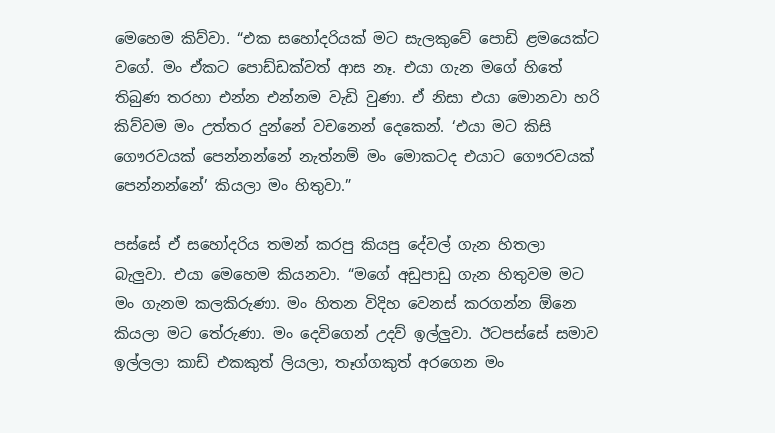මෙහෙම කිව්වා. “එක සහෝදරියක් මට සැලකුවේ පොඩි ළමයෙක්ට වගේ. මං ඒකට පොඩ්ඩක්වත් ආස නෑ. එයා ගැන මගේ හිතේ තිබුණ තරහා එන්න එන්නම වැඩි වුණා. ඒ නිසා එයා මොනවා හරි කිව්වම මං උත්තර දුන්නේ වචනෙන් දෙකෙන්. ‘එයා මට කිසි ගෞරවයක් පෙන්නන්නේ නැත්නම් මං මොකටද එයාට ගෞරවයක් පෙන්නන්නේ’ කියලා මං හිතුවා.”

පස්සේ ඒ සහෝදරිය තමන් කරපු කියපු දේවල් ගැන හිතලා බැලුවා. එයා මෙහෙම කියනවා. “මගේ අඩුපාඩු ගැන හිතුවම මට මං ගැනම කලකිරුණා. මං හිතන විදිහ වෙනස් කරගන්න ඕනෙ කියලා මට තේරුණා. මං දෙවිගෙන් උදව් ඉල්ලුවා. ඊටපස්සේ සමාව ඉල්ලලා කාඩ් එකකුත් ලියලා, තෑග්ගකුත් අරගෙන මං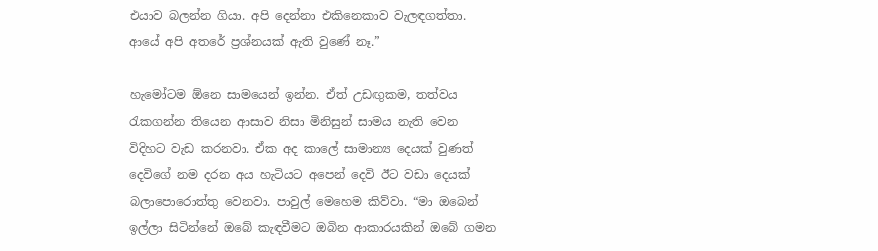එයාව බලන්න ගියා. අපි දෙන්නා එකිනෙකාව වැලඳගත්තා. ආයේ අපි අතරේ ප්‍රශ්නයක් ඇති වුණේ නෑ.”

හැමෝටම ඕනෙ සාමයෙන් ඉන්න. ඒත් උඩඟුකම, තත්වය රැකගන්න තියෙන ආසාව නිසා මිනිසුන් සාමය නැති වෙන විදිහට වැඩ කරනවා. ඒක අද කාලේ සාමාන්‍ය දෙයක් වුණත් දෙවිගේ නම දරන අය හැටියට අපෙන් දෙවි ඊට වඩා දෙයක් බලාපොරොත්තු වෙනවා. පාවුල් මෙහෙම කිව්වා. “මා ඔබෙන් ඉල්ලා සිටින්නේ ඔබේ කැඳවීමට ඔබින ආකාරයකින් ඔබේ ගමන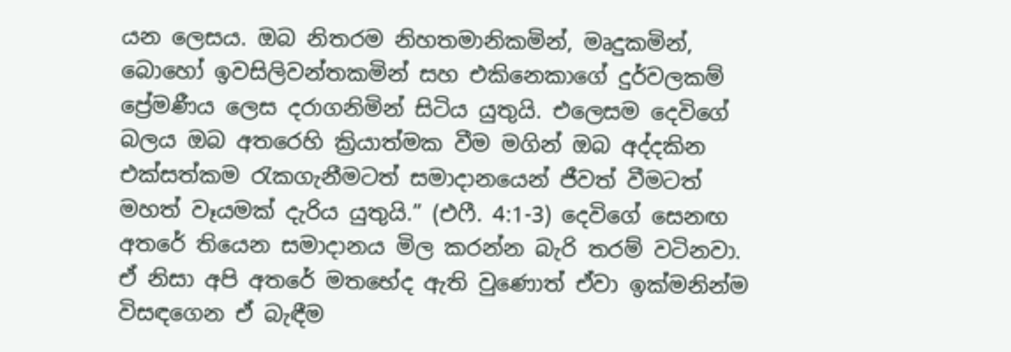යන ලෙසය. ඔබ නිතරම නිහතමානිකමින්, මෘදුකමින්, බොහෝ ඉවසිලිවන්තකමින් සහ එකිනෙකාගේ දුර්වලකම් ප්‍රේමණීය ලෙස දරාගනිමින් සිටිය යුතුයි. එලෙසම දෙවිගේ බලය ඔබ අතරෙහි ක්‍රියාත්මක වීම මගින් ඔබ අද්දකින එක්සත්කම රැකගැනීමටත් සමාදානයෙන් ජීවත් වීමටත් මහත් වෑයමක් දැරිය යුතුයි.” (එෆී. 4:1-3) දෙවිගේ සෙනඟ අතරේ තියෙන සමාදානය මිල කරන්න බැරි තරම් වටිනවා. ඒ නිසා අපි අතරේ මතභේද ඇති වුණොත් ඒවා ඉක්මනින්ම විසඳගෙන ඒ බැඳීම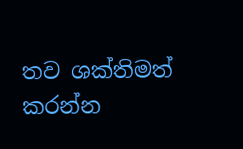තව ශක්තිමත් කරන්න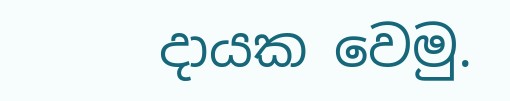දායක වෙමු.